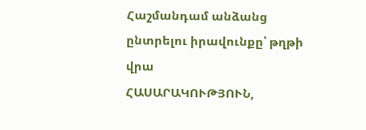Հաշմանդամ անձանց ընտրելու իրավունքը՝ թղթի վրա
ՀԱՍԱՐԱԿՈՒԹՅՈՒՆ,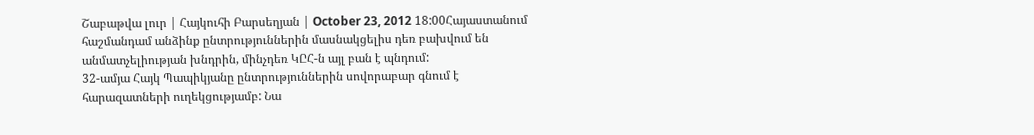Շաբաթվա լուր | Հայկուհի Բարսեղյան | October 23, 2012 18:00Հայաստանում հաշմանդամ անձինք ընտրություններին մասնակցելիս դեռ բախվում են անմատչելիության խնդրին, մինչդեռ ԿԸՀ-ն այլ բան է պնդում:
32-ամյա Հայկ Պապիկյանը ընտրություններին սովորաբար գնում է հարազատների ուղեկցությամբ: Նա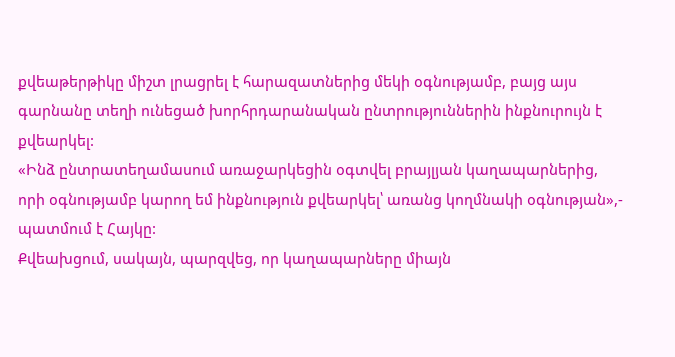քվեաթերթիկը միշտ լրացրել է հարազատներից մեկի օգնությամբ, բայց այս գարնանը տեղի ունեցած խորհրդարանական ընտրություններին ինքնուրույն է քվեարկել:
«Ինձ ընտրատեղամասում առաջարկեցին օգտվել բրայլյան կաղապարներից, որի օգնությամբ կարող եմ ինքնություն քվեարկել՝ առանց կողմնակի օգնության»,- պատմում է Հայկը:
Քվեախցում, սակայն, պարզվեց, որ կաղապարները միայն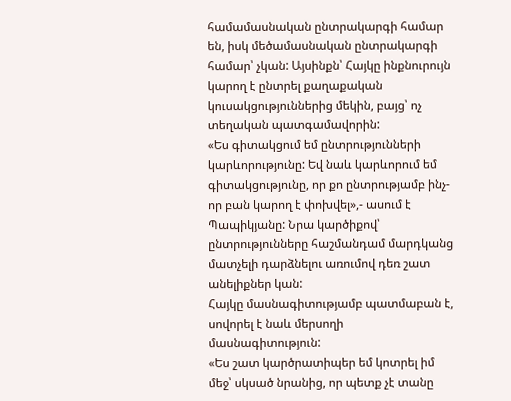համամասնական ընտրակարգի համար են, իսկ մեծամասնական ընտրակարգի համար՝ չկան: Այսինքն՝ Հայկը ինքնուրույն կարող է ընտրել քաղաքական կուսակցություններից մեկին, բայց՝ ոչ տեղական պատգամավորին:
«Ես գիտակցում եմ ընտրությունների կարևորությունը: Եվ նաև կարևորում եմ գիտակցությունը, որ քո ընտրությամբ ինչ-որ բան կարող է փոխվել»,- ասում է Պապիկյանը: Նրա կարծիքով՝ ընտրությունները հաշմանդամ մարդկանց մատչելի դարձնելու առումով դեռ շատ անելիքներ կան:
Հայկը մասնագիտությամբ պատմաբան է, սովորել է նաև մերսողի մասնագիտություն:
«Ես շատ կարծրատիպեր եմ կոտրել իմ մեջ՝ սկսած նրանից, որ պետք չէ տանը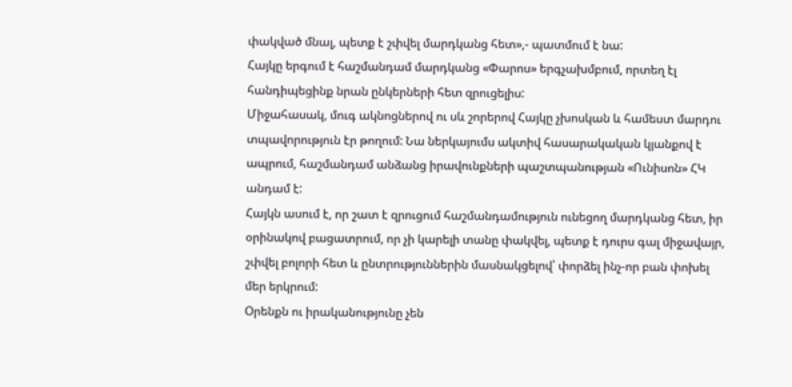փակված մնալ, պետք է շփվել մարդկանց հետ»,- պատմում է նա:
Հայկը երգում է հաշմանդամ մարդկանց «Փարոս» երգչախմբում, որտեղ էլ հանդիպեցինք նրան ընկերների հետ զրուցելիս:
Միջահասակ, մուգ ակնոցներով ու սև շորերով Հայկը չխոսկան և համեստ մարդու տպավորություն էր թողում: Նա ներկայումս ակտիվ հասարակական կյանքով է ապրում, հաշմանդամ անձանց իրավունքների պաշտպանության «Ունիսոն» ՀԿ անդամ է:
Հայկն ասում է, որ շատ է զրուցում հաշմանդամություն ունեցող մարդկանց հետ, իր օրինակով բացատրում, որ չի կարելի տանը փակվել, պետք է դուրս գալ միջավայր, շփվել բոլորի հետ և ընտրություններին մասնակցելով՝ փորձել ինչ-որ բան փոխել մեր երկրում:
Օրենքն ու իրականությունը չեն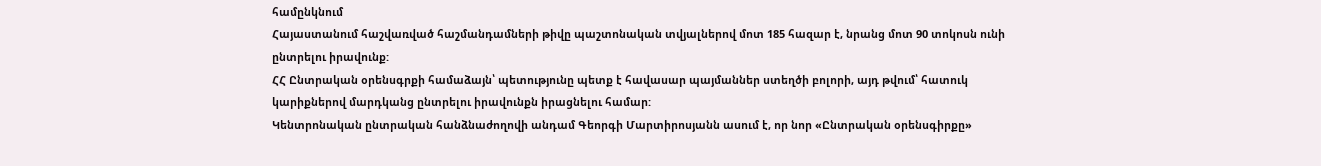համընկնում
Հայաստանում հաշվառված հաշմանդամների թիվը պաշտոնական տվյալներով մոտ 185 հազար է, նրանց մոտ 90 տոկոսն ունի ընտրելու իրավունք:
ՀՀ Ընտրական օրենսգրքի համաձայն՝ պետությունը պետք է հավասար պայմաններ ստեղծի բոլորի, այդ թվում՝ հատուկ կարիքներով մարդկանց ընտրելու իրավունքն իրացնելու համար:
Կենտրոնական ընտրական հանձնաժողովի անդամ Գեորգի Մարտիրոսյանն ասում է, որ նոր «Ընտրական օրենսգիրքը»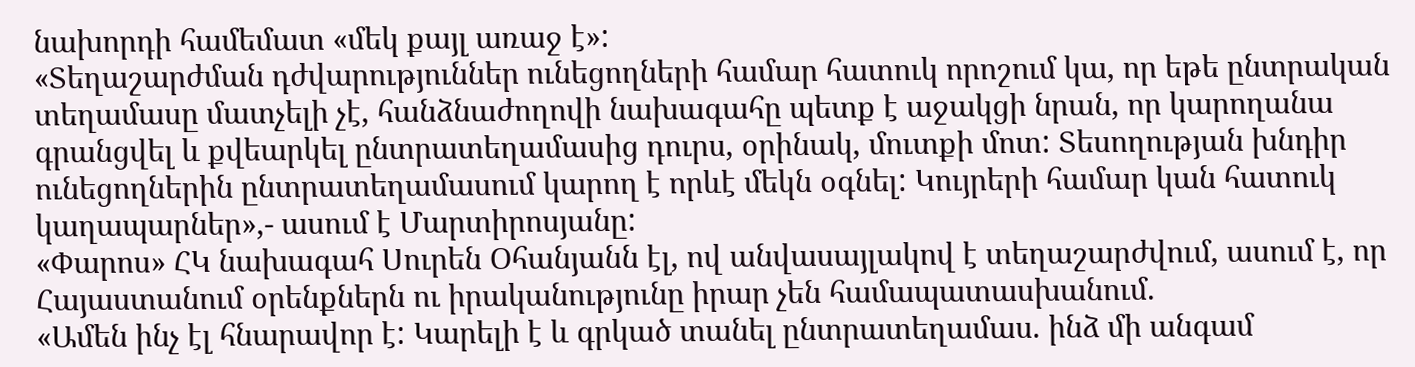նախորդի համեմատ «մեկ քայլ առաջ է»:
«Տեղաշարժման դժվարություններ ունեցողների համար հատուկ որոշում կա, որ եթե ընտրական տեղամասը մատչելի չէ, հանձնաժողովի նախագահը պետք է աջակցի նրան, որ կարողանա գրանցվել և քվեարկել ընտրատեղամասից դուրս, օրինակ, մուտքի մոտ: Տեսողության խնդիր ունեցողներին ընտրատեղամասում կարող է որևէ մեկն օգնել: Կույրերի համար կան հատուկ կաղապարներ»,- ասում է Մարտիրոսյանը:
«Փարոս» ՀԿ նախագահ Սուրեն Օհանյանն էլ, ով անվասայլակով է տեղաշարժվում, ասում է, որ Հայաստանում օրենքներն ու իրականությունը իրար չեն համապատասխանում.
«Ամեն ինչ էլ հնարավոր է: Կարելի է և գրկած տանել ընտրատեղամաս. ինձ մի անգամ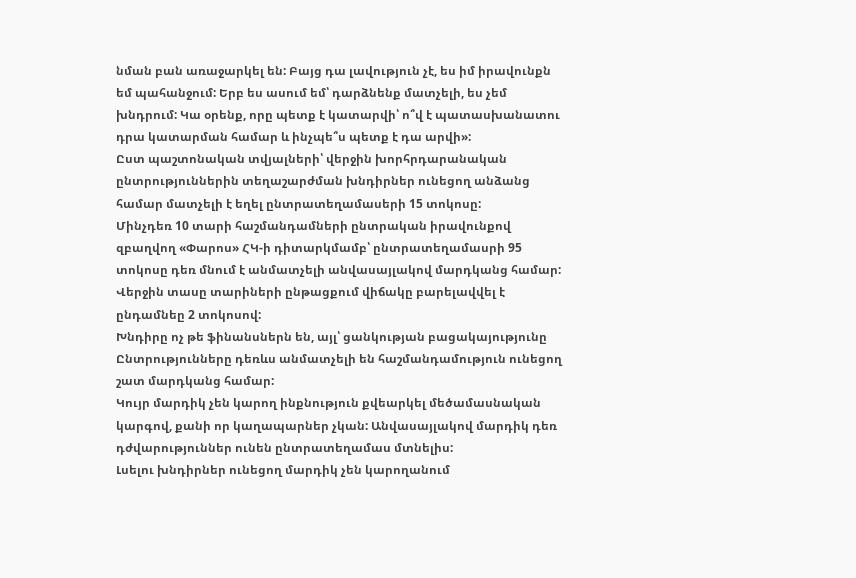նման բան առաջարկել են: Բայց դա լավություն չէ, ես իմ իրավունքն եմ պահանջում: Երբ ես ասում եմ՝ դարձնենք մատչելի, ես չեմ խնդրում: Կա օրենք, որը պետք է կատարվի՝ ո՞վ է պատասխանատու դրա կատարման համար և ինչպե՞ս պետք է դա արվի»:
Ըստ պաշտոնական տվյալների՝ վերջին խորհրդարանական ընտրություններին տեղաշարժման խնդիրներ ունեցող անձանց համար մատչելի է եղել ընտրատեղամասերի 15 տոկոսը:
Մինչդեռ 10 տարի հաշմանդամների ընտրական իրավունքով զբաղվող «Փարոս» ՀԿ-ի դիտարկմամբ՝ ընտրատեղամասրի 95 տոկոսը դեռ մնում է անմատչելի անվասայլակով մարդկանց համար:
Վերջին տասը տարիների ընթացքում վիճակը բարելավվել է ընդամնեը 2 տոկոսով:
Խնդիրը ոչ թե ֆինանսներն են, այլ՝ ցանկության բացակայությունը
Ընտրությունները դեռևս անմատչելի են հաշմանդամություն ունեցող շատ մարդկանց համար:
Կույր մարդիկ չեն կարող ինքնություն քվեարկել մեծամասնական կարգով, քանի որ կաղապարներ չկան: Անվասայլակով մարդիկ դեռ դժվարություններ ունեն ընտրատեղամաս մտնելիս:
Լսելու խնդիրներ ունեցող մարդիկ չեն կարողանում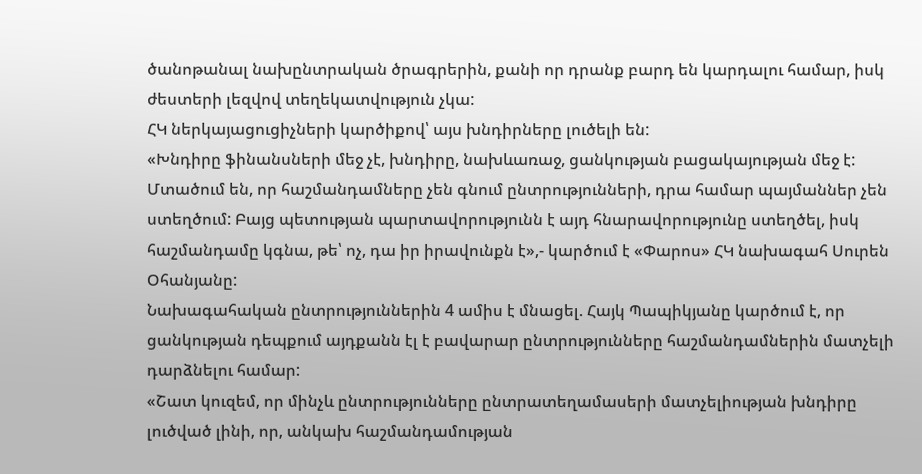ծանոթանալ նախընտրական ծրագրերին, քանի որ դրանք բարդ են կարդալու համար, իսկ ժեստերի լեզվով տեղեկատվություն չկա:
ՀԿ ներկայացուցիչների կարծիքով՝ այս խնդիրները լուծելի են:
«Խնդիրը ֆինանսների մեջ չէ, խնդիրը, նախևառաջ, ցանկության բացակայության մեջ է: Մտածում են, որ հաշմանդամները չեն գնում ընտրությունների, դրա համար պայմաններ չեն ստեղծում: Բայց պետության պարտավորությունն է այդ հնարավորությունը ստեղծել, իսկ հաշմանդամը կգնա, թե՝ ոչ, դա իր իրավունքն է»,- կարծում է «Փարոս» ՀԿ նախագահ Սուրեն Օհանյանը:
Նախագահական ընտրություններին 4 ամիս է մնացել. Հայկ Պապիկյանը կարծում է, որ ցանկության դեպքում այդքանն էլ է բավարար ընտրությունները հաշմանդամներին մատչելի դարձնելու համար:
«Շատ կուզեմ, որ մինչև ընտրությունները ընտրատեղամասերի մատչելիության խնդիրը լուծված լինի, որ, անկախ հաշմանդամության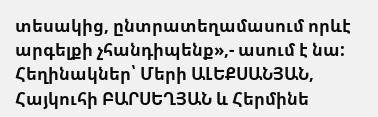տեսակից, ընտրատեղամասում որևէ արգելքի չհանդիպենք»,- ասում է նա:
Հեղինակներ՝ Մերի ԱԼԵՔՍԱՆՅԱՆ, Հայկուհի ԲԱՐՍԵՂՅԱՆ և Հերմինե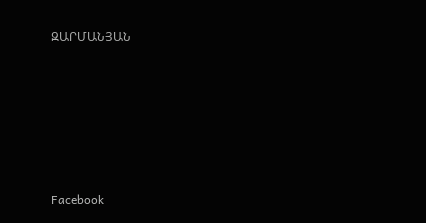ԶԱՐՄԱՆՅԱՆ







Facebook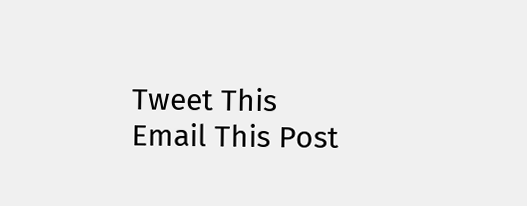Tweet This
Email This Post